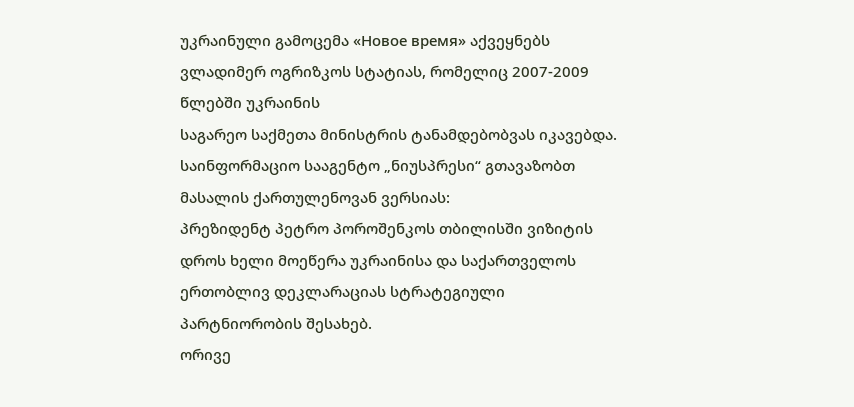უკრაინული გამოცემა «Новое время» აქვეყნებს ვლადიმერ ოგრიზკოს სტატიას, რომელიც 2007-2009 წლებში უკრაინის
საგარეო საქმეთა მინისტრის ტანამდებობვას იკავებდა.
საინფორმაციო სააგენტო „ნიუსპრესი“ გთავაზობთ მასალის ქართულენოვან ვერსიას:
პრეზიდენტ პეტრო პოროშენკოს თბილისში ვიზიტის დროს ხელი მოეწერა უკრაინისა და საქართველოს ერთობლივ დეკლარაციას სტრატეგიული პარტნიორობის შესახებ.
ორივე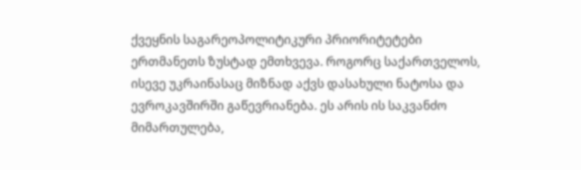ქვეყნის საგარეოპოლიტიკური პრიორიტეტები ერთმანეთს ზუსტად ემთხვევა. როგორც საქართველოს, ისევე უკრაინასაც მიზნად აქვს დასახული ნატოსა და ევროკავშირში გაწევრიანება. ეს არის ის საკვანძო მიმართულება,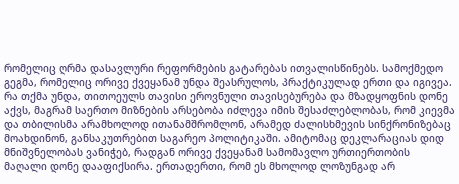რომელიც ღრმა დასავლური რეფორმების გატარებას ითვალისწინებს. სამოქმედო გეგმა, რომელიც ორივე ქვეყანამ უნდა შეასრულოს, პრაქტიკულად ერთი და იგივეა. რა თქმა უნდა, თითოეულს თავისი ეროვნული თავისებურება და მზადყოფნის დონე აქვს, მაგრამ საერთო მიზნების არსებობა იძლევა იმის შესაძლებლობას, რომ კიევმა და თბილისმა არამხოლოდ ითანამშრომლონ, არამედ ძალისხმევის სინქრონიზებაც მოახდინონ, განსაკუთრებით საგარეო პოლიტიკაში. ამიტომაც დეკლარაციას დიდ მნიშვნელობას ვანიჭებ, რადგან ორივე ქვეყანამ სამომავლო ურთიერთობის მაღალი დონე დააფიქსირა. ერთადერთი, რომ ეს მხოლოდ ლოზუნგად არ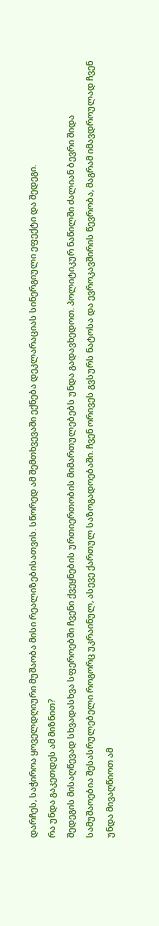დარჩეს, საჭიროა ყოველდღიური მუშაობა მისი რეალიზებისათვის. სწორედ ამ შემთხვევაში ექნება დეკლარაციას სინერგიული ეფექტი და შედეგი.
რა უნდა გაკეთდეს ამ მიზნით?
შედეგის მისაღწევად სხვადასხვა სფეროებში ჩვენი ქვეყნების ურთიერთობის მიმართულებებს უნდა გადავხედოთ. პოლიტიკურ ნაწილში ძალიან ბევრი შიდა სამუშაოებია შესასრულებელი როგორც უკრაინულ, ასევე ქართულ საზოგადოებაში. ჩვენ ორივეს გვსურს ნატოსა და ევროკავშირის წევრობა, მაგრამ იმავდროულად ჩვენ უნდა მივაღწიოთ ამ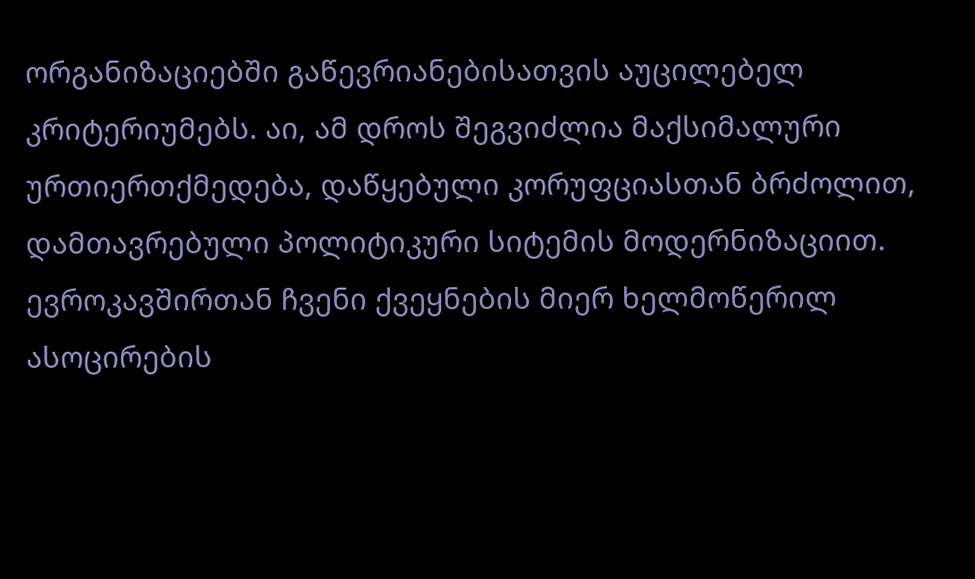ორგანიზაციებში გაწევრიანებისათვის აუცილებელ კრიტერიუმებს. აი, ამ დროს შეგვიძლია მაქსიმალური ურთიერთქმედება, დაწყებული კორუფციასთან ბრძოლით, დამთავრებული პოლიტიკური სიტემის მოდერნიზაციით. ევროკავშირთან ჩვენი ქვეყნების მიერ ხელმოწერილ ასოცირების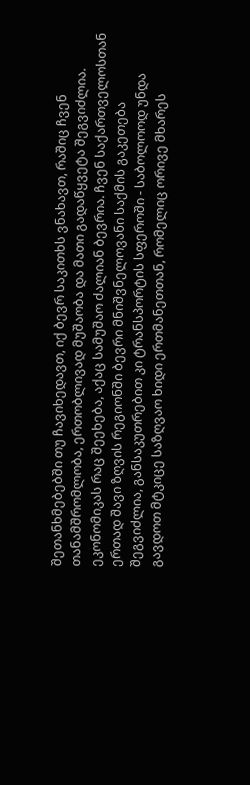შეთანხმებებში თუ ჩავიხედავთ, იქ ბევრ საკითხს ვნახავთ, რაშიც ჩვენ თანამშრომლობა, ერთობლივად მუშაობა და მათი გადაწყვეტა შეგვიძლია.
ეკონომიკას რაც შეეხება, აქაც სამუშაო ძალიან ბევრია. ჩვენ საქართველოსთან ერთად შავი ზღვის რეგიონში ბევრი მნიშვნელოვანი საქმის გაკეთება შეგვიძლია, განსაკუთრებით კი ტრანსპორტის სფეროში - საბოლოოდ უნდა გავდოთ მტკიცე საზღვაო ხიდი ერთმანეთთან, რომელიც ორივე მხარეს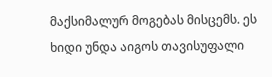მაქსიმალურ მოგებას მისცემს. ეს ხიდი უნდა აიგოს თავისუფალი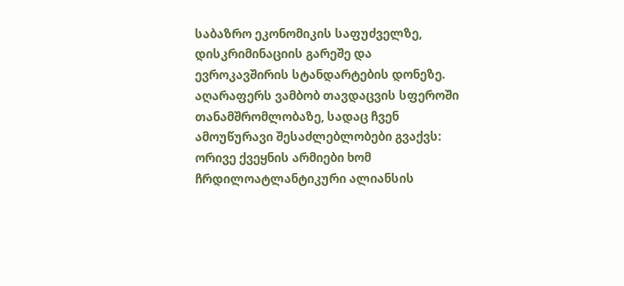საბაზრო ეკონომიკის საფუძველზე, დისკრიმინაციის გარეშე და ევროკავშირის სტანდარტების დონეზე.
აღარაფერს ვამბობ თავდაცვის სფეროში თანამშრომლობაზე, სადაც ჩვენ ამოუწურავი შესაძლებლობები გვაქვს: ორივე ქვეყნის არმიები ხომ ჩრდილოატლანტიკური ალიანსის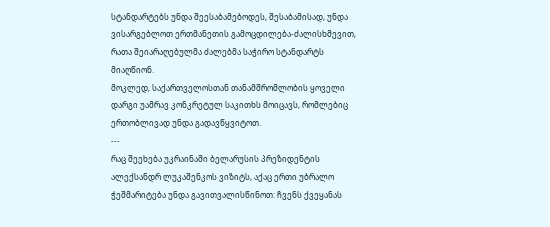სტანდარტებს უნდა შეესაბამებოდეს, შესაბამისად, უნდა ვისარგებლოთ ერთმანეთის გამოცდილება-ძალისხმევით, რათა შეიარაღებულმა ძალებმა საჭირო სტანდარტს მიაღწიონ.
მოკლედ, საქართველოსთან თანამშრომლობის ყოველი დარგი უამრავ კონკრეტულ საკითხს მოიცავს, რომლებიც ერთობლივად უნდა გადავწყვიტოთ.
---
რაც შეეხება უკრაინაში ბელარუსის პრეზიდენტის ალექსანდრ ლუკაშენკოს ვიზიტს, აქაც ერთი უბრალო ჭეშმარიტება უნდა გავითვალისწინოთ: ჩვენს ქვეყანას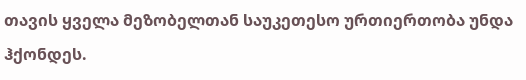თავის ყველა მეზობელთან საუკეთესო ურთიერთობა უნდა ჰქონდეს.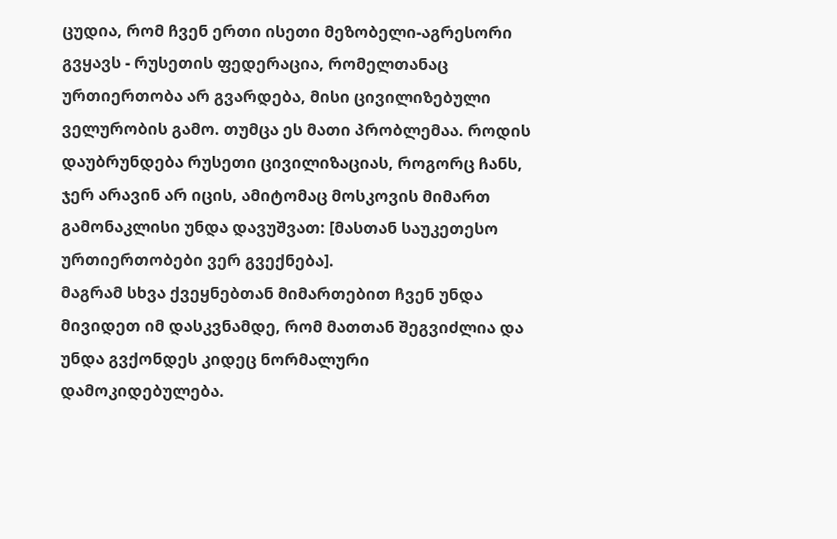ცუდია, რომ ჩვენ ერთი ისეთი მეზობელი-აგრესორი გვყავს - რუსეთის ფედერაცია, რომელთანაც ურთიერთობა არ გვარდება, მისი ცივილიზებული ველურობის გამო. თუმცა ეს მათი პრობლემაა. როდის დაუბრუნდება რუსეთი ცივილიზაციას, როგორც ჩანს, ჯერ არავინ არ იცის, ამიტომაც მოსკოვის მიმართ გამონაკლისი უნდა დავუშვათ: [მასთან საუკეთესო ურთიერთობები ვერ გვექნება].
მაგრამ სხვა ქვეყნებთან მიმართებით ჩვენ უნდა მივიდეთ იმ დასკვნამდე, რომ მათთან შეგვიძლია და უნდა გვქონდეს კიდეც ნორმალური დამოკიდებულება.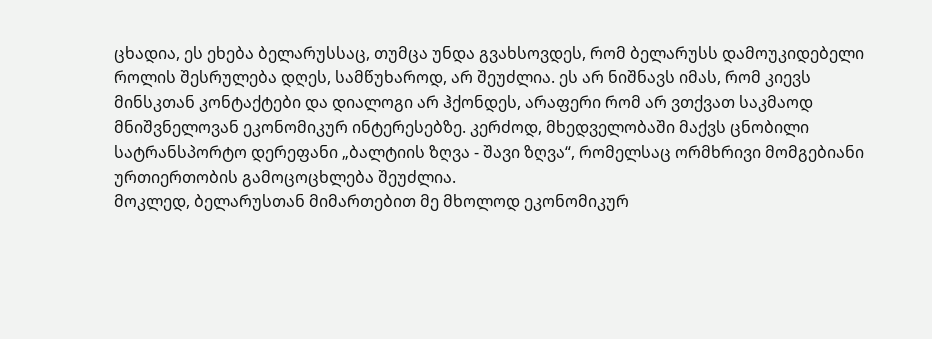ცხადია, ეს ეხება ბელარუსსაც, თუმცა უნდა გვახსოვდეს, რომ ბელარუსს დამოუკიდებელი როლის შესრულება დღეს, სამწუხაროდ, არ შეუძლია. ეს არ ნიშნავს იმას, რომ კიევს მინსკთან კონტაქტები და დიალოგი არ ჰქონდეს, არაფერი რომ არ ვთქვათ საკმაოდ მნიშვნელოვან ეკონომიკურ ინტერესებზე. კერძოდ, მხედველობაში მაქვს ცნობილი სატრანსპორტო დერეფანი „ბალტიის ზღვა - შავი ზღვა“, რომელსაც ორმხრივი მომგებიანი ურთიერთობის გამოცოცხლება შეუძლია.
მოკლედ, ბელარუსთან მიმართებით მე მხოლოდ ეკონომიკურ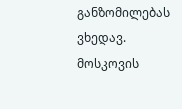განზომილებას ვხედავ. მოსკოვის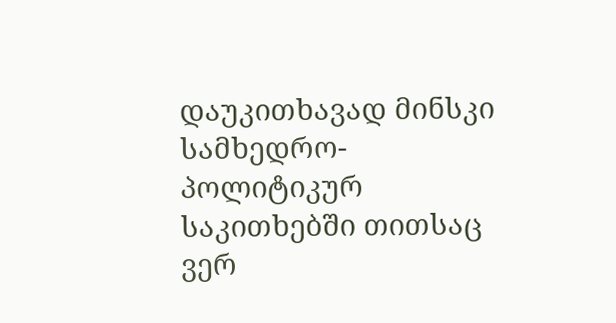დაუკითხავად მინსკი სამხედრო-პოლიტიკურ საკითხებში თითსაც ვერ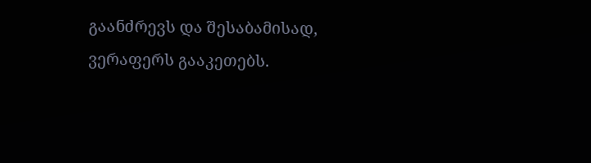გაანძრევს და შესაბამისად, ვერაფერს გააკეთებს.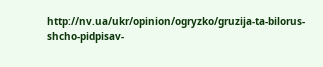http://nv.ua/ukr/opinion/ogryzko/gruzija-ta-bilorus-shcho-pidpisav-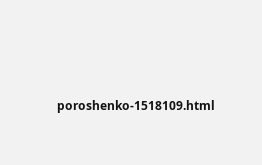poroshenko-1518109.html